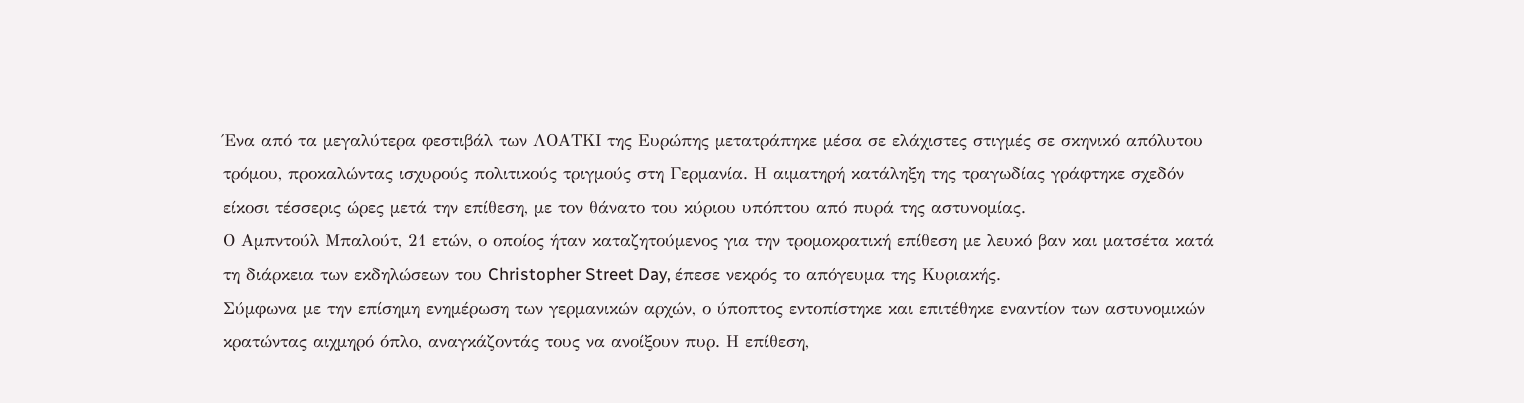Ένα από τα μεγαλύτερα φεστιβάλ των ΛΟΑΤΚΙ της Ευρώπης μετατράπηκε μέσα σε ελάχιστες στιγμές σε σκηνικό απόλυτου τρόμου, προκαλώντας ισχυρούς πολιτικούς τριγμούς στη Γερμανία. Η αιματηρή κατάληξη της τραγωδίας γράφτηκε σχεδόν είκοσι τέσσερις ώρες μετά την επίθεση, με τον θάνατο του κύριου υπόπτου από πυρά της αστυνομίας.
Ο Αμπντούλ Μπαλούτ, 21 ετών, ο οποίος ήταν καταζητούμενος για την τρομοκρατική επίθεση με λευκό βαν και ματσέτα κατά τη διάρκεια των εκδηλώσεων του Christopher Street Day, έπεσε νεκρός το απόγευμα της Κυριακής.
Σύμφωνα με την επίσημη ενημέρωση των γερμανικών αρχών, ο ύποπτος εντοπίστηκε και επιτέθηκε εναντίον των αστυνομικών κρατώντας αιχμηρό όπλο, αναγκάζοντάς τους να ανοίξουν πυρ. Η επίθεση,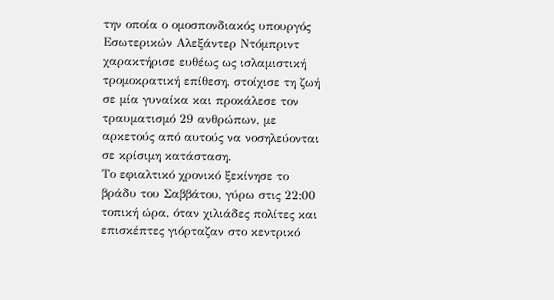την οποία ο ομοσπονδιακός υπουργός Εσωτερικών Αλεξάντερ Ντόμπριντ χαρακτήρισε ευθέως ως ισλαμιστική τρομοκρατική επίθεση, στοίχισε τη ζωή σε μία γυναίκα και προκάλεσε τον τραυματισμό 29 ανθρώπων, με αρκετούς από αυτούς να νοσηλεύονται σε κρίσιμη κατάσταση.
Το εφιαλτικό χρονικό ξεκίνησε το βράδυ του Σαββάτου, γύρω στις 22:00 τοπική ώρα, όταν χιλιάδες πολίτες και επισκέπτες γιόρταζαν στο κεντρικό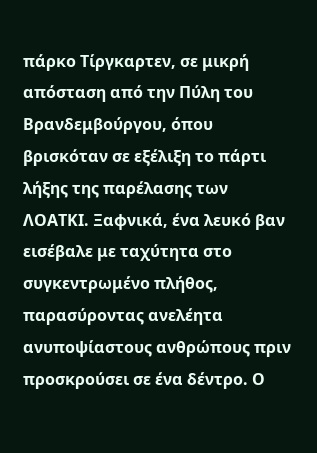πάρκο Τίργκαρτεν, σε μικρή απόσταση από την Πύλη του Βρανδεμβούργου, όπου βρισκόταν σε εξέλιξη το πάρτι λήξης της παρέλασης των ΛΟΑΤΚΙ. Ξαφνικά, ένα λευκό βαν εισέβαλε με ταχύτητα στο συγκεντρωμένο πλήθος, παρασύροντας ανελέητα ανυποψίαστους ανθρώπους πριν προσκρούσει σε ένα δέντρο. Ο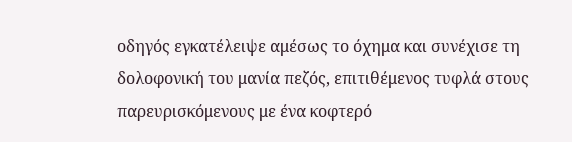οδηγός εγκατέλειψε αμέσως το όχημα και συνέχισε τη δολοφονική του μανία πεζός, επιτιθέμενος τυφλά στους παρευρισκόμενους με ένα κοφτερό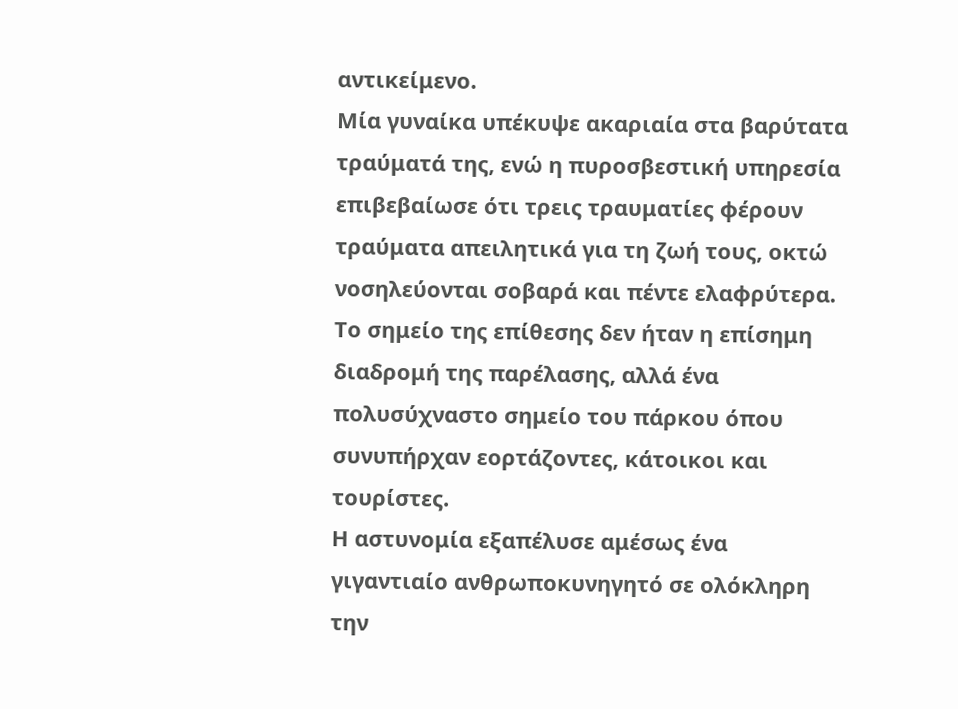αντικείμενο.
Μία γυναίκα υπέκυψε ακαριαία στα βαρύτατα τραύματά της, ενώ η πυροσβεστική υπηρεσία επιβεβαίωσε ότι τρεις τραυματίες φέρουν τραύματα απειλητικά για τη ζωή τους, οκτώ νοσηλεύονται σοβαρά και πέντε ελαφρύτερα.
Το σημείο της επίθεσης δεν ήταν η επίσημη διαδρομή της παρέλασης, αλλά ένα πολυσύχναστο σημείο του πάρκου όπου συνυπήρχαν εορτάζοντες, κάτοικοι και τουρίστες.
Η αστυνομία εξαπέλυσε αμέσως ένα γιγαντιαίο ανθρωποκυνηγητό σε ολόκληρη την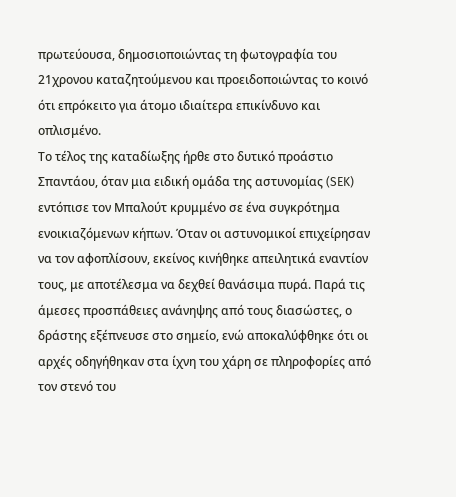πρωτεύουσα, δημοσιοποιώντας τη φωτογραφία του 21χρονου καταζητούμενου και προειδοποιώντας το κοινό ότι επρόκειτο για άτομο ιδιαίτερα επικίνδυνο και οπλισμένο.
Το τέλος της καταδίωξης ήρθε στο δυτικό προάστιο Σπαντάου, όταν μια ειδική ομάδα της αστυνομίας (SEK) εντόπισε τον Μπαλούτ κρυμμένο σε ένα συγκρότημα ενοικιαζόμενων κήπων. Όταν οι αστυνομικοί επιχείρησαν να τον αφοπλίσουν, εκείνος κινήθηκε απειλητικά εναντίον τους, με αποτέλεσμα να δεχθεί θανάσιμα πυρά. Παρά τις άμεσες προσπάθειες ανάνηψης από τους διασώστες, ο δράστης εξέπνευσε στο σημείο, ενώ αποκαλύφθηκε ότι οι αρχές οδηγήθηκαν στα ίχνη του χάρη σε πληροφορίες από τον στενό του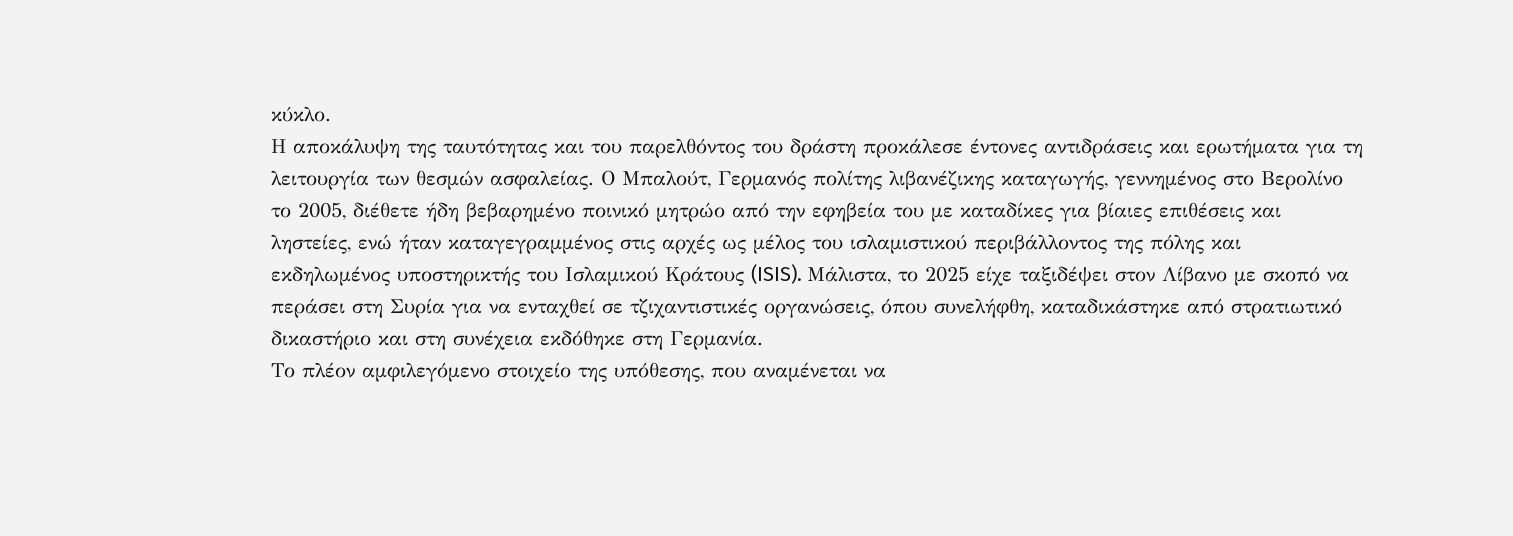κύκλο.
Η αποκάλυψη της ταυτότητας και του παρελθόντος του δράστη προκάλεσε έντονες αντιδράσεις και ερωτήματα για τη λειτουργία των θεσμών ασφαλείας. Ο Μπαλούτ, Γερμανός πολίτης λιβανέζικης καταγωγής, γεννημένος στο Βερολίνο το 2005, διέθετε ήδη βεβαρημένο ποινικό μητρώο από την εφηβεία του με καταδίκες για βίαιες επιθέσεις και ληστείες, ενώ ήταν καταγεγραμμένος στις αρχές ως μέλος του ισλαμιστικού περιβάλλοντος της πόλης και εκδηλωμένος υποστηρικτής του Ισλαμικού Κράτους (ISIS). Μάλιστα, το 2025 είχε ταξιδέψει στον Λίβανο με σκοπό να περάσει στη Συρία για να ενταχθεί σε τζιχαντιστικές οργανώσεις, όπου συνελήφθη, καταδικάστηκε από στρατιωτικό δικαστήριο και στη συνέχεια εκδόθηκε στη Γερμανία.
Το πλέον αμφιλεγόμενο στοιχείο της υπόθεσης, που αναμένεται να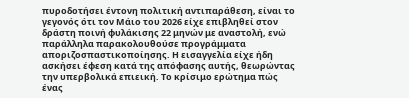πυροδοτήσει έντονη πολιτική αντιπαράθεση, είναι το γεγονός ότι τον Μάιο του 2026 είχε επιβληθεί στον δράστη ποινή φυλάκισης 22 μηνών με αναστολή, ενώ παράλληλα παρακολουθούσε προγράμματα αποριζοσπαστικοποίησης. Η εισαγγελία είχε ήδη ασκήσει έφεση κατά της απόφασης αυτής, θεωρώντας την υπερβολικά επιεική. Το κρίσιμο ερώτημα πώς ένας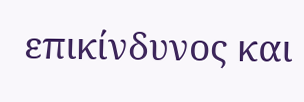επικίνδυνος και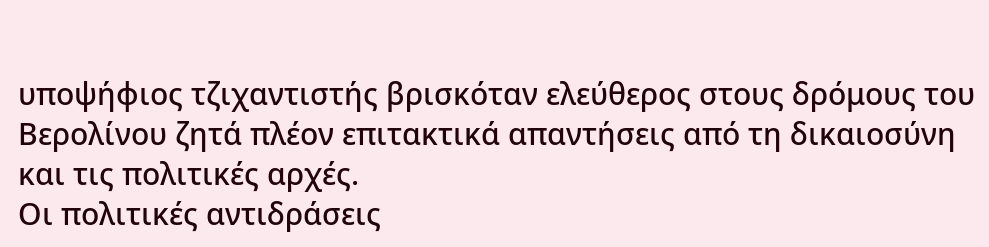υποψήφιος τζιχαντιστής βρισκόταν ελεύθερος στους δρόμους του Βερολίνου ζητά πλέον επιτακτικά απαντήσεις από τη δικαιοσύνη και τις πολιτικές αρχές.
Οι πολιτικές αντιδράσεις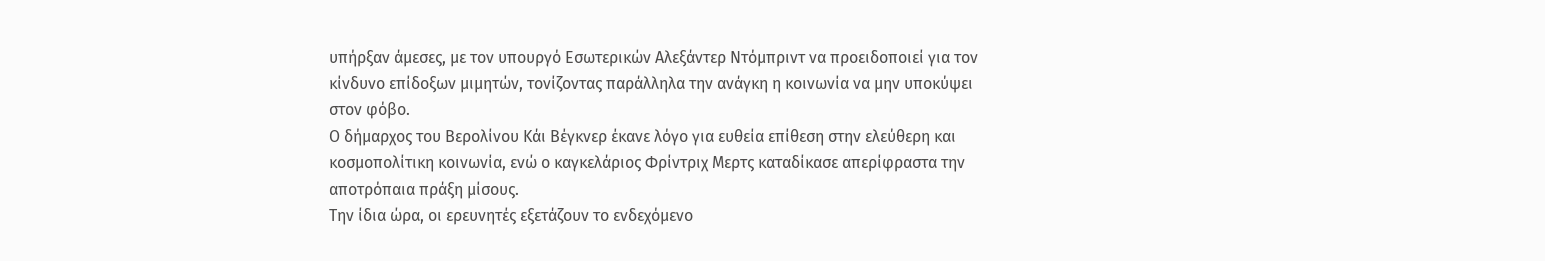υπήρξαν άμεσες, με τον υπουργό Εσωτερικών Αλεξάντερ Ντόμπριντ να προειδοποιεί για τον κίνδυνο επίδοξων μιμητών, τονίζοντας παράλληλα την ανάγκη η κοινωνία να μην υποκύψει στον φόβο.
Ο δήμαρχος του Βερολίνου Κάι Βέγκνερ έκανε λόγο για ευθεία επίθεση στην ελεύθερη και κοσμοπολίτικη κοινωνία, ενώ ο καγκελάριος Φρίντριχ Μερτς καταδίκασε απερίφραστα την αποτρόπαια πράξη μίσους.
Την ίδια ώρα, οι ερευνητές εξετάζουν το ενδεχόμενο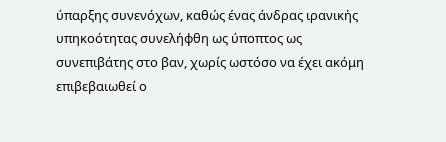ύπαρξης συνενόχων, καθώς ένας άνδρας ιρανικής υπηκοότητας συνελήφθη ως ύποπτος ως συνεπιβάτης στο βαν, χωρίς ωστόσο να έχει ακόμη επιβεβαιωθεί ο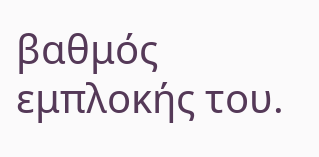βαθμός εμπλοκής του.